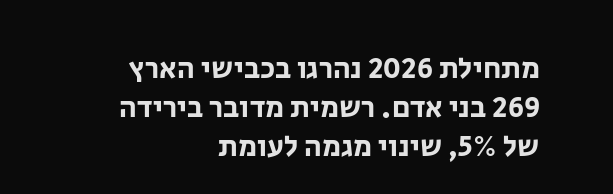מתחילת 2026 נהרגו בכבישי הארץ 269 בני אדם. רשמית מדובר בירידה של 5%, שינוי מגמה לעומת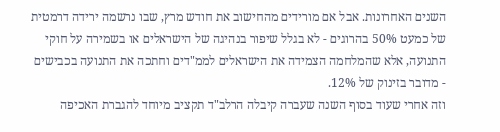השנים האחרונות. אבל אם מורידים מהחישוב את חודש מרץ, שבו נרשמה ירידה דרמטית של כמעט 50% בהרוגים - לא בגלל שיפור בנהיגה של הישראלים או בשמירה על חוקי התנועה, אלא שהמלחמה הצמידה את הישראלים לממ"דים וחתכה את התנועה בכבישים - מדובר בזינוק של 12%.
וזה אחרי שעוד בסוף השנה שעברה קיבלה הרלב"ד תקציב מיוחד להגברת האכיפה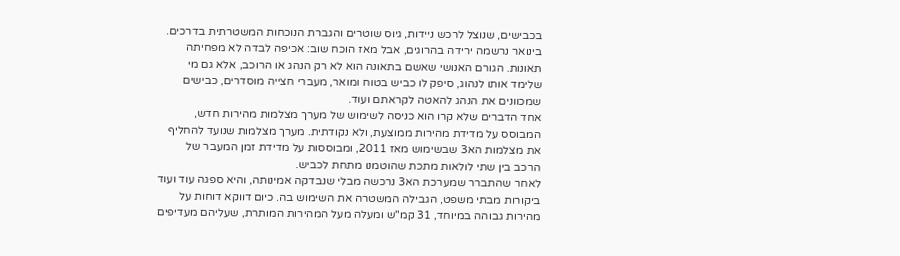בכבישים, שנוצל לרכש ניידות, גיוס שוטרים והגברת הנוכחות המשטרתית בדרכים. בינואר נרשמה ירידה בהרוגים, אבל מאז הוכח שוב: אכיפה לבדה לא מפחיתה תאונות. הגורם האנושי שאשם בתאונה הוא לא רק הנהג או הרוכב, אלא גם מי שלימד אותו לנהוג, סיפק לו כביש בטוח ומואר, מעברי חצייה מוסדרים, כבישים שמכוונים את הנהג להאטה לקראתם ועוד.
אחד הדברים שלא קרו הוא כניסה לשימוש של מערך מצלמות מהירות חדש, המבוסס על מדידת מהירות ממוצעת, ולא נקודתית. מערך מצלמות שנועד להחליף את מצלמות הא3 שבשימוש מאז 2011, ומבוססות על מדידת זמן המעבר של הרכב בין שתי לולאות מתכת שהוטמנו מתחת לכביש.
לאחר שהתברר שמערכת הא3 נרכשה מבלי שנבדקה אמינותה, והיא ספגה עוד ועוד ביקורות מבתי משפט, הגבילה המשטרה את השימוש בה. כיום דווקא דוחות על מהירות גבוהה במיוחד, 31 קמ"ש ומעלה מעל המהירות המותרת, שעליהם מעדיפים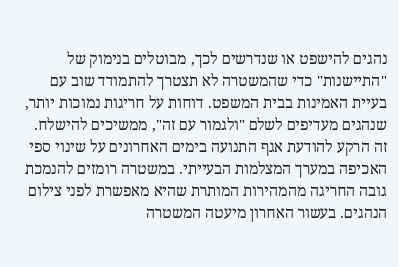נהגים להישפט או שנדרשים לכך, מבוטלים בנימוק של "התיישנות" כדי שהמשטרה לא תצטרך להתמודד שוב עם בעיית האמינות בבית המשפט. דוחות על חריגות נמוכות יותר, שנהגים מעדיפים לשלם "ולגמור עם זה", ממשיכים להישלח.
זה הרקע להודעת אגף התנועה בימים האחרונים על שינוי ספי האכיפה במערך המצלמות הבעייתי. במשטרה רומזים להנמכת גובה החריגה מהמהירות המותרת שהיא מאפשרת לפני צילום הנהגים. בעשור האחרון מיעטה המשטרה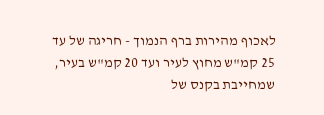לאכוף מהירות ברף הנמוך - חריגה של עד 25 קמ"ש מחוץ לעיר ועד 20 קמ"ש בעיר, שמחייבת בקנס של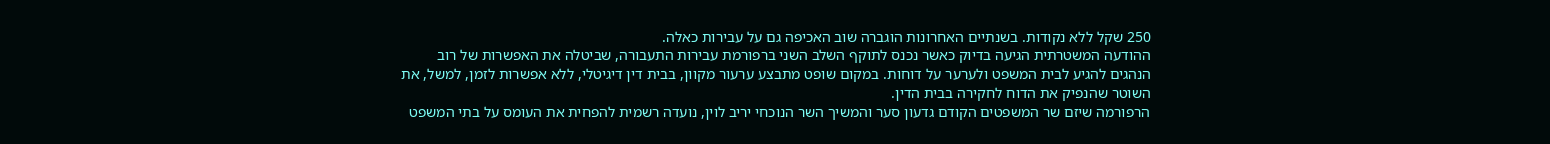250 שקל ללא נקודות. בשנתיים האחרונות הוגברה שוב האכיפה גם על עבירות כאלה.
ההודעה המשטרתית הגיעה בדיוק כאשר נכנס לתוקף השלב השני ברפורמת עבירות התעבורה, שביטלה את האפשרות של רוב הנהגים להגיע לבית המשפט ולערער על דוחות. במקום שופט מתבצע ערעור מקוון, בבית דין דיגיטלי, ללא אפשרות לזמן, למשל, את השוטר שהנפיק את הדוח לחקירה בבית הדין.
הרפורמה שיזם שר המשפטים הקודם גדעון סער והמשיך השר הנוכחי יריב לוין, נועדה רשמית להפחית את העומס על בתי המשפט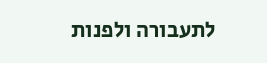לתעבורה ולפנות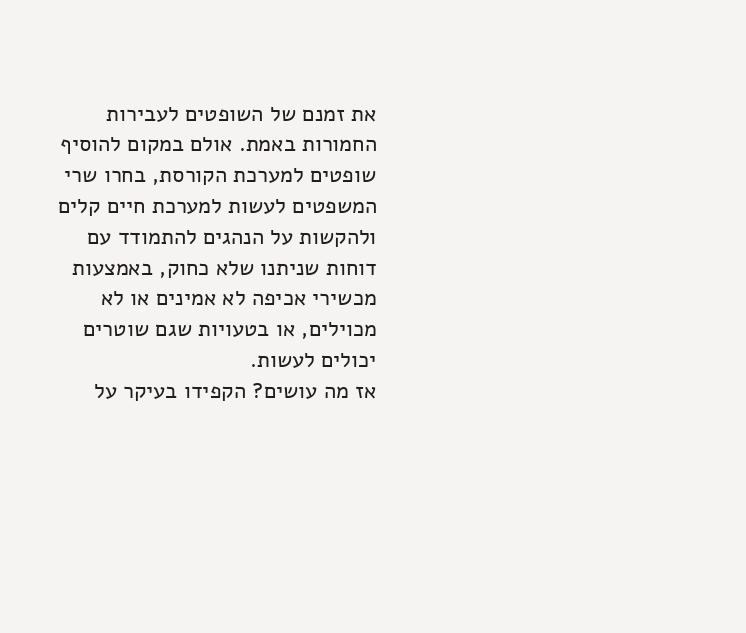את זמנם של השופטים לעבירות החמורות באמת. אולם במקום להוסיף שופטים למערכת הקורסת, בחרו שרי המשפטים לעשות למערכת חיים קלים ולהקשות על הנהגים להתמודד עם דוחות שניתנו שלא כחוק, באמצעות מכשירי אכיפה לא אמינים או לא מכוילים, או בטעויות שגם שוטרים יכולים לעשות.
אז מה עושים? הקפידו בעיקר על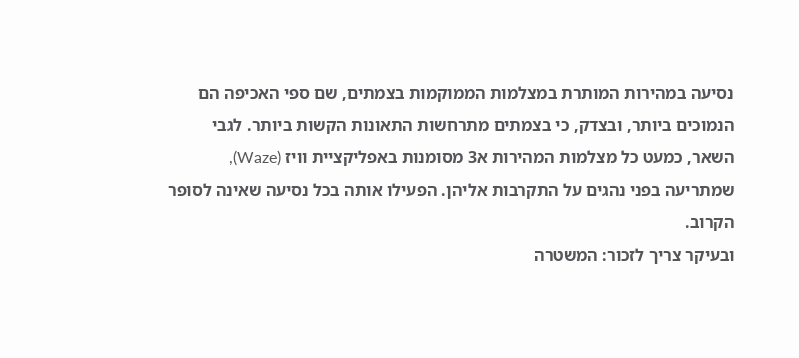נסיעה במהירות המותרת במצלמות הממוקמות בצמתים, שם ספי האכיפה הם הנמוכים ביותר, ובצדק, כי בצמתים מתרחשות התאונות הקשות ביותר. לגבי השאר, כמעט כל מצלמות המהירות א3 מסומנות באפליקציית וויז (Waze), שמתריעה בפני נהגים על התקרבות אליהן. הפעילו אותה בכל נסיעה שאינה לסופר הקרוב.
ובעיקר צריך לזכור: המשטרה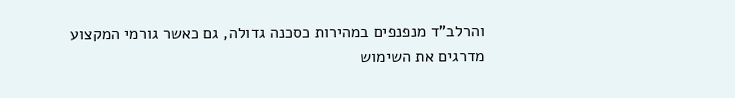והרלב"ד מנפנפים במהירות כסכנה גדולה, גם כאשר גורמי המקצוע מדרגים את השימוש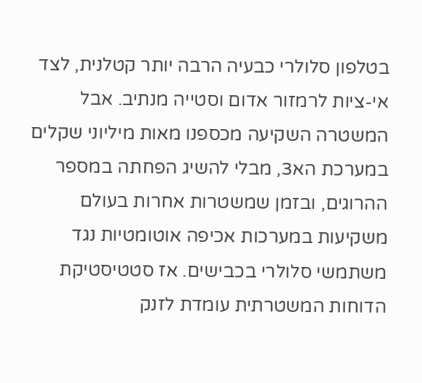בטלפון סלולרי כבעיה הרבה יותר קטלנית, לצד אי-ציות לרמזור אדום וסטייה מנתיב. אבל המשטרה השקיעה מכספנו מאות מיליוני שקלים במערכת הא3, מבלי להשיג הפחתה במספר ההרוגים, ובזמן שמשטרות אחרות בעולם משקיעות במערכות אכיפה אוטומטיות נגד משתמשי סלולרי בכבישים. אז סטטיסטיקת הדוחות המשטרתית עומדת לזנק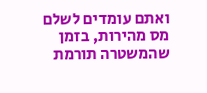ואתם עומדים לשלם מס מהירות, בזמן שהמשטרה תורמת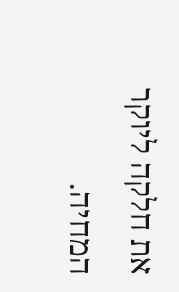את חלקה ליוקר המחיה.